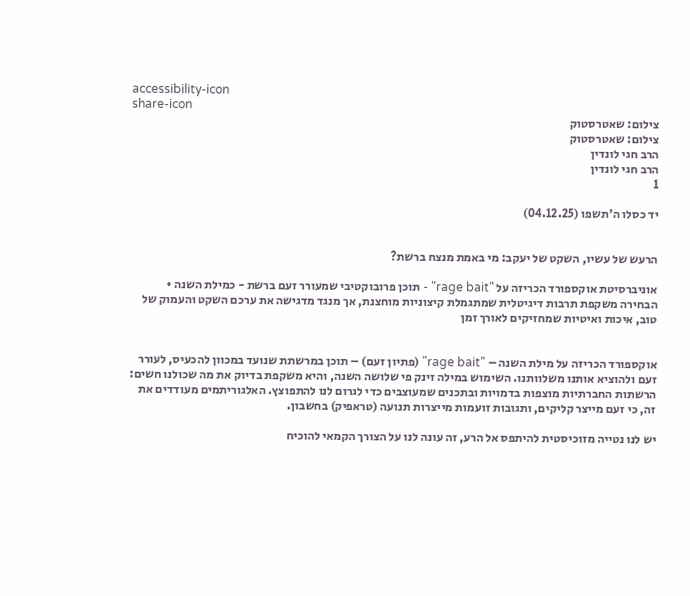accessibility-icon
share-icon
צילום: שאטרסטוק
צילום: שאטרסטוק
הרב חגי לונדין
הרב חגי לונדין
1

יד כסלו ה'תשפו (04.12.25)


הרעש של עשיו, השקט של יעקב: מי באמת מנצח ברשת?

אוניברסיטת אוקספורד הכריזה על "rage bait" - תוכן פרובוקטיבי שמעורר זעם ברשת - כמילת השנה • הבחירה משקפת תרבות דיגיטלית שמתגמלת קיצוניות מוחצנת, אך מנגד מדגישה את ערכם השקט והעמוק של טוב, איכות ואיטיות שמחזיקים לאורך זמן


אוקספורד הכריזה על מילת השנה – "rage bait" (פתיון זעם) – תוכן במרשתת שנועד במכוון להכעיס, לעורר זעם ולהוציא אותנו משלוותנו. השימוש במילה זינק פי שלושה השנה, והיא משקפת בדיוק את מה שכולנו חשים: הרשתות החברתיות מוצפות בדמויות ובתכנים שמעוצבים כדי לגרום לנו להתפוצץ. האלגוריתמים מעודדים את זה, כי זעם מייצר קליקים, ותגובות זועמות מייצרות תנועה (טראפיק) בחשבון.

יש לנו נטייה מזוכיסטית להיתפס אל הרע, זה עונה לנו על הצורך הקמאי להוכיח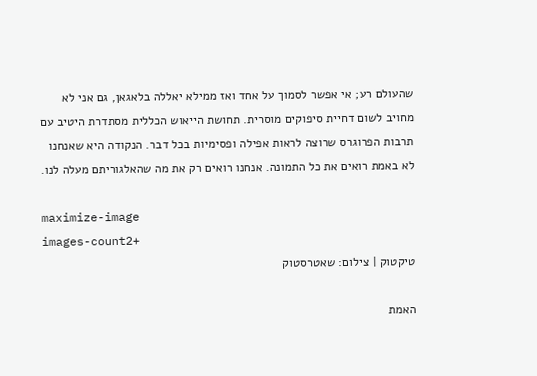שהעולם רע; אי אפשר לסמוך על אחד ואז ממילא יאללה בלאגאן, גם אני לא מחויב לשום דחיית סיפוקים מוסרית. תחושת הייאוש הכללית מסתדרת היטיב עם תרבות הפרוגרס שרוצה לראות אפילה ופסימיות בכל דבר. הנקודה היא שאנחנו לא באמת רואים את כל התמונה. אנחנו רואים רק את מה שהאלגוריתם מעלה לנו.

maximize-image
images-count2+
טיקטוק | צילום: שאטרסטוק

האמת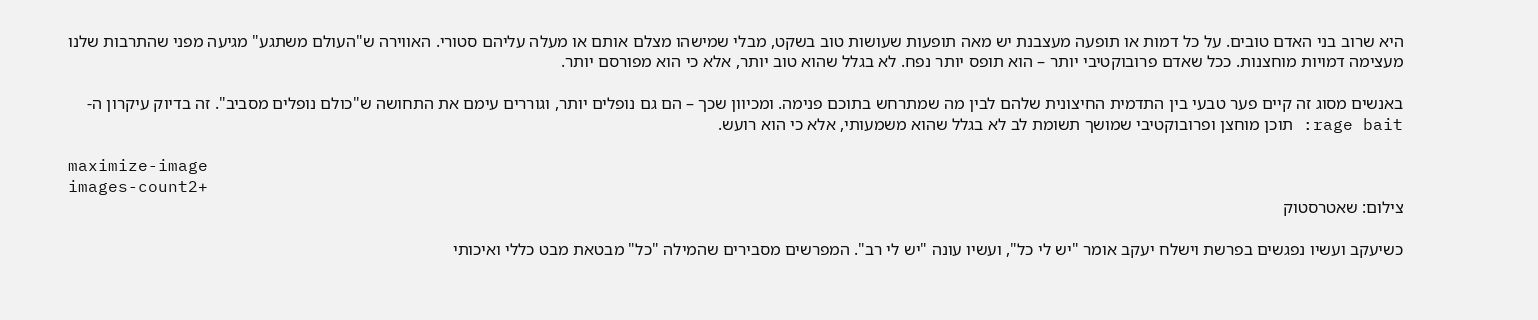היא שרוב בני האדם טובים. על כל דמות או תופעה מעצבנת יש מאה תופעות שעושות טוב בשקט, מבלי שמישהו מצלם אותם או מעלה עליהם סטורי. האווירה ש"העולם משתגע" מגיעה מפני שהתרבות שלנו מעצימה דמויות מוחצנות. ככל שאדם פרובוקטיבי יותר – הוא תופס יותר נפח. לא בגלל שהוא טוב יותר, אלא כי הוא מפורסם יותר.

באנשים מסוג זה קיים פער טבעי בין התדמית החיצונית שלהם לבין מה שמתרחש בתוכם פנימה. ומכיוון שכך – הם גם נופלים יותר, וגוררים עימם את התחושה ש"כולם נופלים מסביב". זה בדיוק עיקרון ה-rage bait: תוכן מוחצן ופרובוקטיבי שמושך תשומת לב לא בגלל שהוא משמעותי, אלא כי הוא רועש.

maximize-image
images-count2+
צילום: שאטרסטוק

כשיעקב ועשיו נפגשים בפרשת וישלח יעקב אומר "יש לי כל", ועשיו עונה "יש לי רב". המפרשים מסבירים שהמילה "כל" מבטאת מבט כללי ואיכותי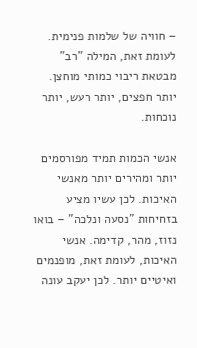– חוויה של שלמות פנימית. לעומת זאת, המילה "רב" מבטאת ריבוי כמותי מוחצן. יותר חפצים, יותר רעש, יותר נוכחות.

אנשי הכמות תמיד מפורסמים יותר ומהירים יותר מאנשי האיכות. לכן עשיו מציע בזחיחות "נסעה ונלכה" – בואו נזוז, מהר, קדימה. אנשי האיכות, לעומת זאת, מופנמים ואיטיים יותר. לכן יעקב עונה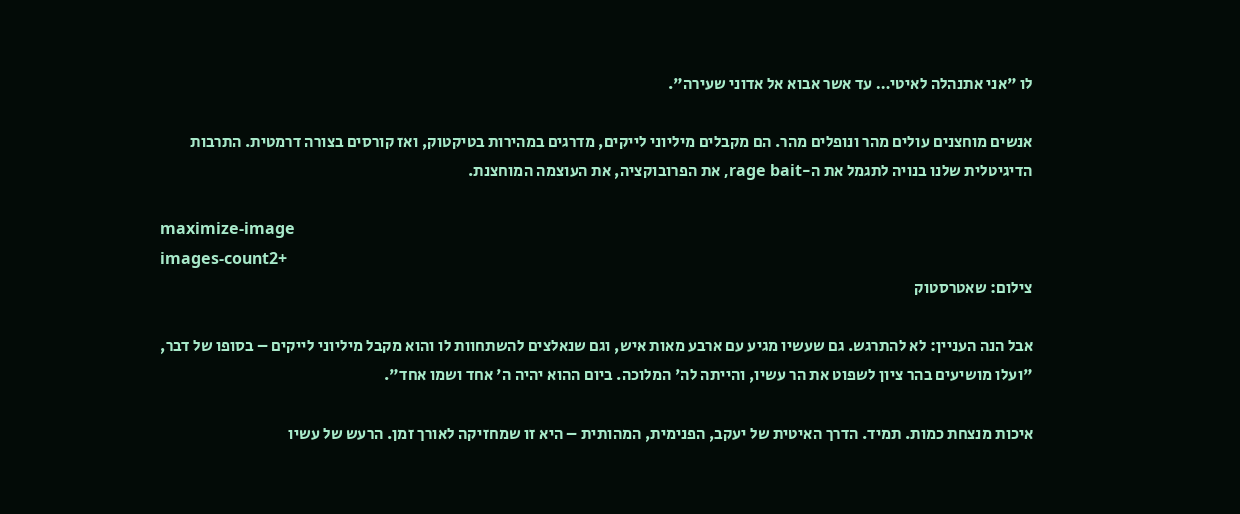לו "אני אתנהלה לאיטי… עד אשר אבוא אל אדוני שעירה".

אנשים מוחצנים עולים מהר ונופלים מהר. הם מקבלים מיליוני לייקים, מדרגים במהירות בטיקטוק, ואז קורסים בצורה דרמטית. התרבות הדיגיטלית שלנו בנויה לתגמל את ה-rage bait, את הפרובוקציה, את העוצמה המוחצנת.

maximize-image
images-count2+
צילום: שאטרסטוק

אבל הנה העניין: לא להתרגש. גם שעשיו מגיע עם ארבע מאות איש, וגם שנאלצים להשתחוות לו והוא מקבל מיליוני לייקים – בסופו של דבר, "ועלו מושיעים בהר ציון לשפוט את הר עשיו, והייתה לה' המלוכה. ביום ההוא יהיה ה' אחד ושמו אחד".

איכות מנצחת כמות. תמיד. הדרך האיטית של יעקב, הפנימית, המהותית – היא זו שמחזיקה לאורך זמן. הרעש של עשיו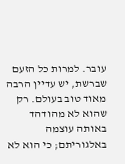עובר. למרות כל הזעם שברשת, יש עדיין הרבה מאוד טוב בעולם. רק שהוא לא מהודהד באותה עוצמה באלגוריתם; כי הוא לא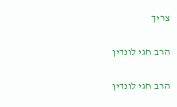צריך

הרב חגי לונדין

הרב חגי לונדין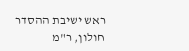ראש ישיבת ההסדר חולון, ר"מ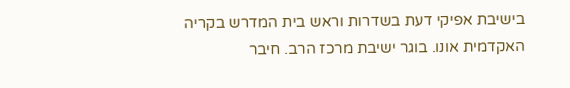בישיבת אפיקי דעת בשדרות וראש בית המדרש בקריה האקדמית אונו. בוגר ישיבת מרכז הרב. חיבר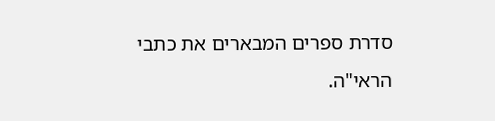סדרת ספרים המבארים את כתבי הראי"ה.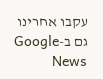עקבו אחרינו גם ב-Google News